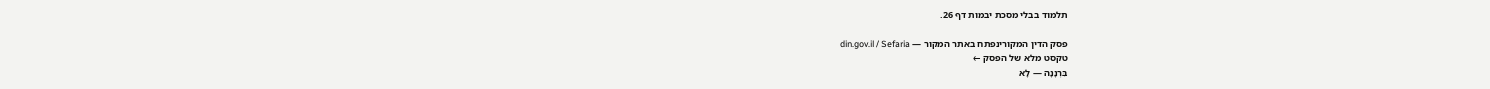תלמוד בבלי מסכת יבמות דף 26.

פסק הדין המקורינפתח באתר המקור — din.gov.il / Sefaria
טקסט מלא של הפסק ←
בִּרְנָנָה — לָא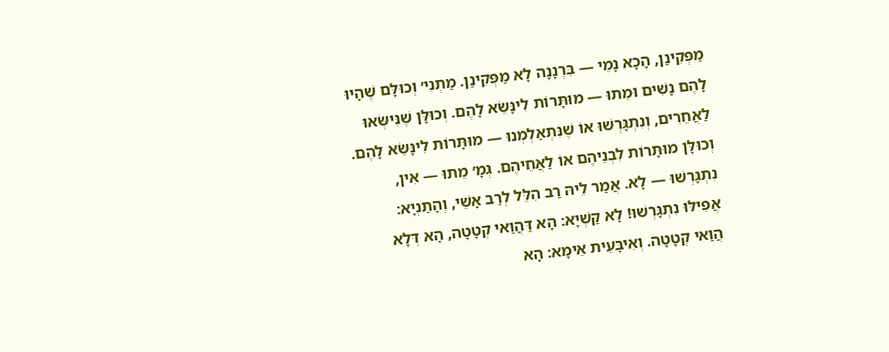מַפְּקִינַן, הָכָא נָמֵי — בִּרְנָנָה לָא מַפְּקִינַן. מַתְנִי׳ וְכוּלָּם שֶׁהָיוּ לָהֶם נָשִׁים וּמֵתוּ — מוּתָּרוֹת לִינָּשֵׂא לָהֶם. וְכוּלָּן שֶׁנִּישְּׂאוּ לַאֲחֵרִים, וְנִתְגָּרְשׁוּ אוֹ שֶׁנִּתְאַלְמְנוּ — מוּתָּרוֹת לִינָּשֵׂא לָהֶם. וְכוּלָּן מוּתָּרוֹת לִבְנֵיהֶם אוֹ לַאֲחֵיהֶם. גְּמָ׳ מֵתוּ — אִין, נִתְגָּרְשׁוּ — לָא. אֲמַר לֵיהּ רַב הִלֵּל לְרַב אָשֵׁי, וְהָתַנְיָא: אֲפִילּוּ נִתְגָּרְשׁוּ! לָא קַשְׁיָא: הָא דַּהֲוַאי קְטָטָה, הָא דְּלָא הֲוַאי קְטָטָה. וְאִיבָּעֵית אֵימָא: הָא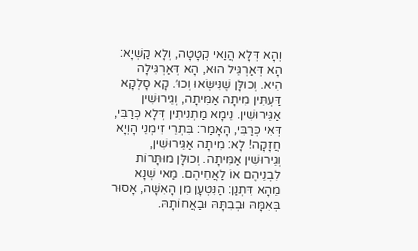וְהָא דְּלָא הֲוַאי קְטָטָה, וְלָא קַשְׁיָא: הָא דְּאַרְגֵּיל הוּא, הָא דְּאַרְגִּילָה הִיא. וְכוּלָּן שֶׁנִּישְּׂאוּ וְכוּ׳. קָא סָלְקָא דַּעְתִּין מִיתָה אַמִּיתָה, וְגֵירוּשִׁין אַגֵּירוּשִׁין. נֵימָא מַתְנִיתִין דְּלָא כְּרַבִּי, דְּאִי כְּרַבִּי, הָאָמַר: בִּתְרֵי זִימְנֵי הָוְיָא חֲזָקָה! לָא: מִיתָה אַגֵּירוּשִׁין, וְגֵירוּשִׁין אַמִּיתָה. וְכוּלָּן מוּתָּרוֹת לִבְנֵיהֶם אוֹ לַאֲחֵיהֶם. מַאי שְׁנָא מֵהָא דִּתְנַן: הַנִּטְעָן מִן הָאִשָּׁה, אָסוּר בְּאִמָּהּ וּבְבִתָּהּ וּבַאֲחוֹתָהּ.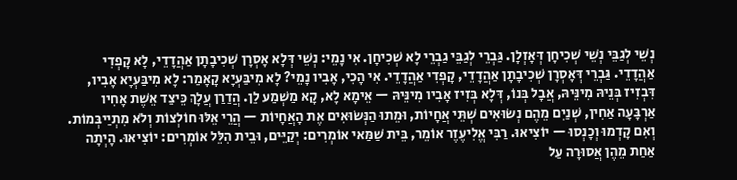נְשֵׁי לְגַבֵּי נְשֵׁי שְׁכִיחָן דְּאָזְלָן. גַּבְרֵי לְגַבֵּי גַבְרֵי לָא שְׁכִיחָן. אִי נָמֵי: נְשֵׁי דְּלָא אָסְרָן שְׁכִיבָתָן אַהֲדָדֵי, לָא קָפְדִי אַהֲדָדֵי. גַּבְרֵי דְּאָסְרָן שְׁכִיבָתָן אַהֲדָדֵי, קָפְדִי אַהֲדָדֵי. אִי הָכִי, אָבִיו נָמֵי? לָא מִיבַּעְיָא קָאָמַר: לָא מִיבַּעְיָא אָבִיו, דִּבְזִיז בְּנֵיהּ מִינֵּיהּ, אֲבָל בְּנוֹ, דְּלָא בְּזִיז אָבִיו מִינֵּיהּ — אֵימָא לָא, קָא מַשְׁמַע לַן. הֲדַרַן עֲלָךְ כֵּיצַד אֵשֶׁת אָחִיו אַרְבָּעָה אַחִין, שְׁנַיִם מֵהֶם נְשׂוּאִים שְׁתֵּי אֲחָיוֹת, וּמֵתוּ הַנְּשׂוּאִים אֶת הָאֲחָיוֹת — הֲרֵי אֵלּוּ חוֹלְצוֹת וְלֹא מִתְיַיבְּמוֹת. וְאִם קָדְמוּ וְכָנְסוּ — יוֹצִיאוּ. רַבִּי אֱלִיעֶזֶר אוֹמֵר, בֵּית שַׁמַּאי אוֹמְרִים: יְקַיֵּים, וּבֵית הִלֵּל אוֹמְרִים: יוֹצִיאוּ. הָיְתָה אַחַת מֵהֶן אֲסוּרָה עַל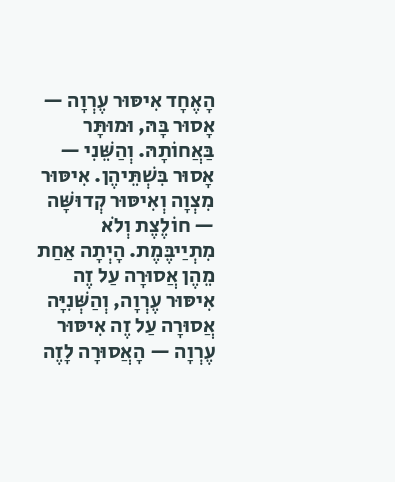הָאֶחָד אִיסּוּר עֶרְוָה — אָסוּר בָּהּ, וּמוּתָּר בַּאֲחוֹתָהּ. וְהַשֵּׁנִי — אָסוּר בִּשְׁתֵּיהֶן. אִיסּוּר מִצְוָה וְאִיסּוּר קְדוּשָּׁה — חוֹלֶצֶת וְלֹא מִתְיַיבֶּמֶת. הָיְתָה אַחַת מֵהֶן אֲסוּרָה עַל זֶה אִיסּוּר עֶרְוָה, וְהַשְּׁנִיָּה אֲסוּרָה עַל זֶה אִיסּוּר עֶרְוָה — הָאֲסוּרָה לָזֶה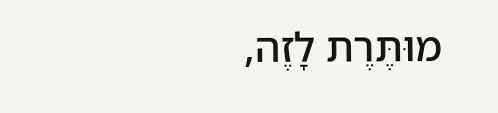מוּתֶּרֶת לָזֶה,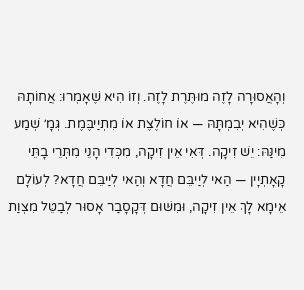וְהָאֲסוּרָה לָזֶה מוּתֶּרֶת לָזֶה. וְזוֹ הִיא שֶׁאָמְרוּ: אֲחוֹתָהּ כְּשֶׁהִיא יְבִמְתָּהּ — אוֹ חוֹלֶצֶת אוֹ מִתְיַיבֶּמֶת. גְּמָ׳ שְׁמַע מִינַּהּ: יֵשׁ זִיקָה. דְּאִי אֵין זִיקָה, מִכְּדִי הָנֵי מִתְּרֵי בָתֵּי קָאָתְיָין — הַאי לְיַיבֵּם חֲדָא וְהַאי לְיַיבֵּם חֲדָא? לְעוֹלָם אֵימָא לָךְ אֵין זִיקָה, וּמִשּׁוּם דְּקָסָבַר אָסוּר לְבַטֵּל מִצְוַת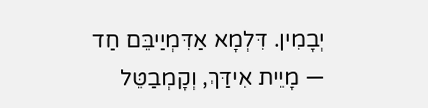יְבָמִין. דִּלְמָא אַדִּמְיַיבֵּם חַד — מָיֵית אִידַּךְ, וְקָמְבַטֵּל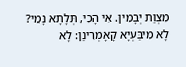מִצְוַת יְבָמִין. אִי הָכִי, תְּלָתָא נָמֵי? לָא מִיבַּעְיָא קָאָמְרִינַן: לָא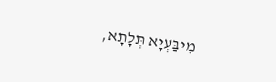מִיבַּעְיָא תְּלָתָא,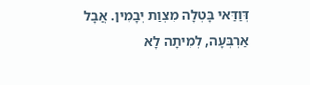דְּוַדַּאי בָּטְלָה מִצְוַת יְבָמִין. אֲבָל אַרְבְּעָה, לְמִיתָה לָא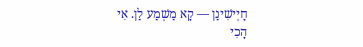חָיְישִׁינַן — קָא מַשְׁמַע לַן. אִי הָכִי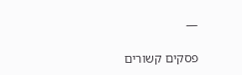—

פסקים קשורים